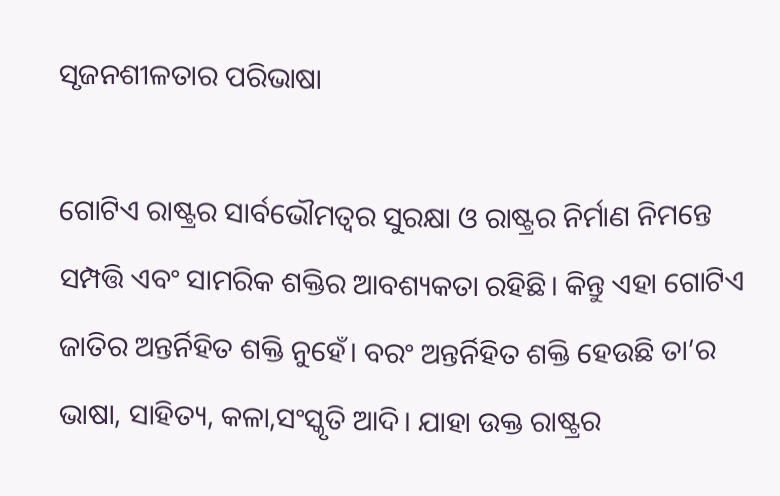ସୃଜନଶୀଳତାର ପରିଭାଷା

ଗୋଟିଏ ରାଷ୍ଟ୍ରର ସାର୍ବଭୌମତ୍ୱର ସୁରକ୍ଷା ଓ ରାଷ୍ଟ୍ରର ନିର୍ମାଣ ନିମନ୍ତେ ସମ୍ପତ୍ତି ଏବଂ ସାମରିକ ଶକ୍ତିର ଆବଶ୍ୟକତା ରହିଛି। କିନ୍ତୁ ଏହା ଗୋଟିଏ ଜାତିର ଅନ୍ତର୍ନିହିତ ଶକ୍ତି ନୁହେଁ। ବରଂ ଅନ୍ତର୍ନିହିତ ଶକ୍ତି ହେଉଛି ତା’ର ଭାଷା, ସାହିତ୍ୟ, କଳା,ସଂସ୍କୃତି ଆଦି। ଯାହା ଉକ୍ତ ରାଷ୍ଟ୍ରର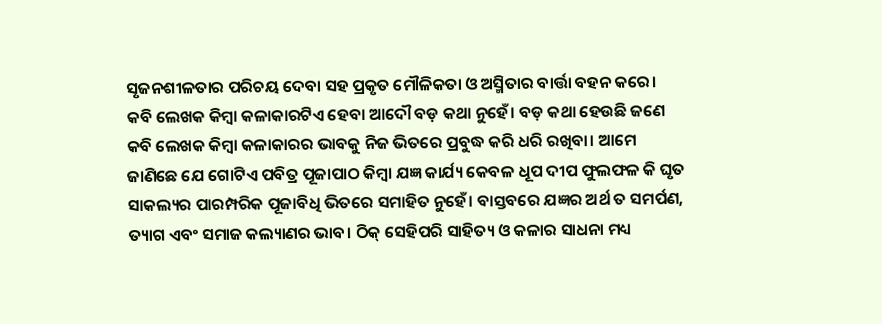ସୃଜନଶୀଳତାର ପରିଚୟ ଦେବା ସହ ପ୍ରକୃତ ମୌଳିକତା ଓ ଅସ୍ମିତାର ବାର୍ତ୍ତା ବହନ କରେ।
କବି ଲେଖକ କିମ୍ବା କଳାକାରଟିଏ ହେବା ଆଦୌ ବଡ଼ କଥା ନୁହେଁ। ବଡ଼ କଥା ହେଉଛି ଜଣେ କବି ଲେଖକ କିମ୍ବା କଳାକାରର ଭାବକୁ ନିଜ ଭିତରେ ପ୍ରବୁଦ୍ଧ କରି ଧରି ରଖିବା। ଆମେ ଜାଣିଛେ ଯେ ଗୋଟିଏ ପବିତ୍ର ପୂଜାପାଠ କିମ୍ବା ଯଜ୍ଞ କାର୍ଯ୍ୟ କେବଳ ଧୂପ ଦୀପ ଫୁଲଫଳ କି ଘୃତ ସାକଲ୍ୟର ପାରମ୍ପରିକ ପୂଜାବିଧି ଭିତରେ ସମାହିତ ନୁହେଁ। ବାସ୍ତବରେ ଯଜ୍ଞର ଅର୍ଥ ତ ସମର୍ପଣ, ତ୍ୟାଗ ଏବଂ ସମାଜ କଲ୍ୟାଣର ଭାବ। ଠିକ୍‌ ସେହିପରି ସାହିତ୍ୟ ଓ କଳାର ସାଧନା ମଧ୍ୟ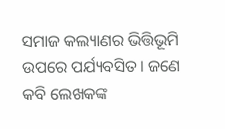ସମାଜ କଲ୍ୟାଣର ଭିତ୍ତିଭୂମି ଉପରେ ପର୍ଯ୍ୟବସିତ। ଜଣେ କବି ଲେଖକଙ୍କ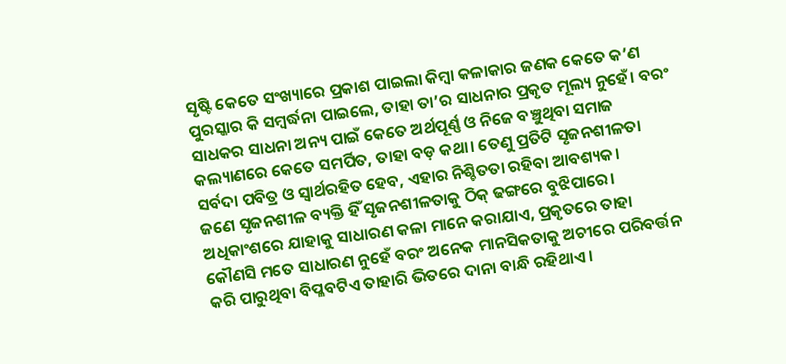ସୃଷ୍ଟି କେତେ ସଂଖ୍ୟାରେ ପ୍ରକାଶ ପାଇଲା କିମ୍ବା କଳାକାର ଜଣକ କେତେ କ’ଣ ପୁରସ୍କାର କି ସମ୍ବର୍ଦ୍ଧନା ପାଇଲେ, ତାହା ତା’ର ସାଧନାର ପ୍ରକୃତ ମୂଲ୍ୟ ନୁହେଁ। ବରଂ ସାଧକର ସାଧନା ଅନ୍ୟ ପାଇଁ କେତେ ଅର୍ଥପୂର୍ଣ୍ଣ ଓ ନିଜେ ବଞ୍ଚୁଥିବା ସମାଜ କଲ୍ୟାଣରେ କେତେ ସମର୍ପିତ, ତାହା ବଡ଼ କଥା। ତେଣୁ ପ୍ରତିଟି ସୃଜନଶୀଳତା ସର୍ବଦା ପବିତ୍ର ଓ ସ୍ବାର୍ଥରହିତ ହେବ, ଏହାର ନିଶ୍ଚିତତା ରହିବା ଆବଶ୍ୟକ।
ଜଣେ ସୃଜନଶୀଳ ବ୍ୟକ୍ତି ହିଁ ସୃଜନଶୀଳତାକୁ ଠିକ୍‌ ଢଙ୍ଗରେ ବୁଝିପାରେ। ଅଧିକାଂଶରେ ଯାହାକୁ ସାଧାରଣ କଳା ମାନେ କରାଯାଏ, ପ୍ରକୃତରେ ତାହା କୌଣସି ମତେ ସାଧାରଣ ନୁହେଁ ବରଂ ଅନେକ ମାନସିକତାକୁ ଅଚୀରେ ପରିବର୍ତ୍ତନ କରି ପାରୁଥିବା ବିପ୍ଳବଟିଏ ତାହାରି ଭିତରେ ଦାନା ବାନ୍ଧି ରହିଥାଏ।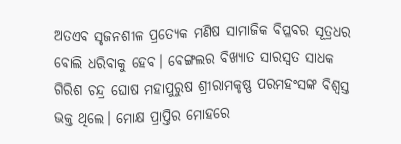ଅତଏବ ସୃଜନଶୀଳ ପ୍ରତ୍ୟେକ ମଣିଷ ସାମାଜିକ ବିପ୍ଳବର ସୂତ୍ରଧର ବୋଲି ଧରିବାକୁ ହେବ। ବେଙ୍ଗଲର ବିଖ୍ୟାତ ସାରସ୍ବତ ସାଧକ ଗିରିଶ ଚନ୍ଦ୍ର ଘୋଷ ମହାପୁରୁଷ ଶ୍ରୀରାମକୃଷ୍ଣ ପରମହଂସଙ୍କ ବିଶ୍ୱସ୍ତ ଭକ୍ତ ଥିଲେ। ମୋକ୍ଷ ପ୍ରାପ୍ତିର ମୋହରେ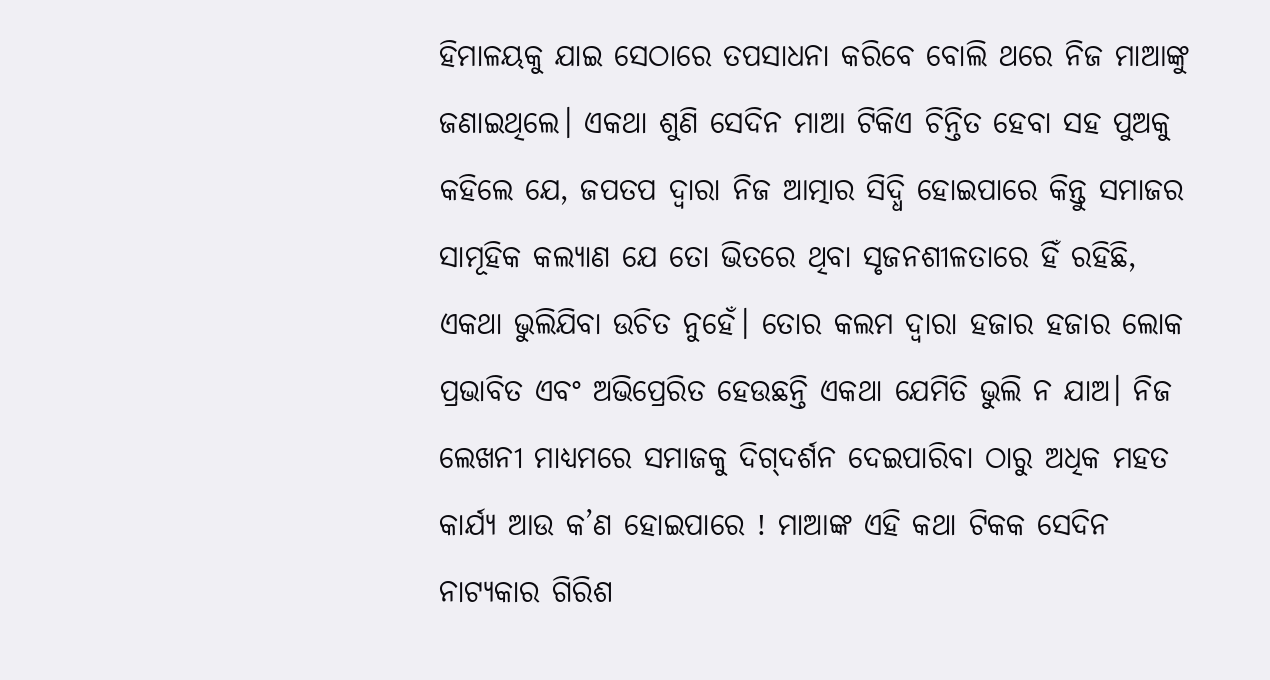ହିମାଳୟକୁ ଯାଇ ସେଠାରେ ତପସାଧନା କରିବେ ବୋଲି ଥରେ ନିଜ ମାଆଙ୍କୁ ଜଣାଇଥିଲେ। ଏକଥା ଶୁଣି ସେଦିନ ମାଆ ଟିକିଏ ଚିନ୍ତିତ ହେବା ସହ ପୁଅକୁ କହିଲେ ଯେ, ଜପତପ ଦ୍ୱାରା ନିଜ ଆତ୍ମାର ସିଦ୍ଧି ହୋଇପାରେ କିନ୍ତୁ ସମାଜର ସାମୂହିକ କଲ୍ୟାଣ ଯେ ତୋ ଭିତରେ ଥିବା ସୃଜନଶୀଳତାରେ ହିଁ ରହିଛି, ଏକଥା ଭୁଲିଯିବା ଉଚିତ ନୁହେଁ। ତୋର କଲମ ଦ୍ୱାରା ହଜାର ହଜାର ଲୋକ ପ୍ରଭାବିତ ଏବଂ ଅଭିପ୍ରେରିତ ହେଉଛନ୍ତି ଏକଥା ଯେମିତି ଭୁଲି ନ ଯାଅ। ନିଜ ଲେଖନୀ ମାଧ୍ୟମରେ ସମାଜକୁ ଦିଗ୍‌ଦର୍ଶନ ଦେଇପାରିବା ଠାରୁ ଅଧିକ ମହତ କାର୍ଯ୍ୟ ଆଉ କ’ଣ ହୋଇପାରେ ! ମାଆଙ୍କ ଏହି କଥା ଟିକକ ସେଦିନ ନାଟ୍ୟକାର ଗିରିଶ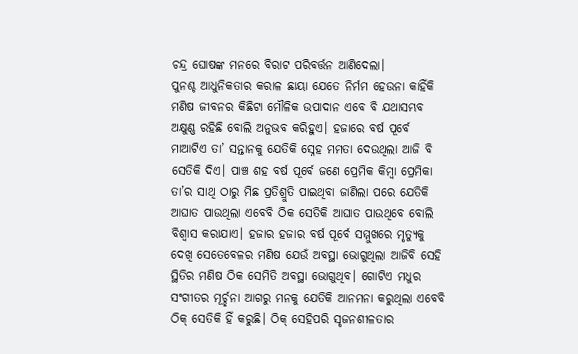ଚନ୍ଦ୍ର ଘୋଷଙ୍କ ମନରେ ବିରାଟ ପରିବର୍ତ୍ତନ ଆଣିଦେଲା।
ପୁନଶ୍ଚ ଆଧୁନିକତାର କରାଳ ଛାୟା ଯେତେ ନିର୍ମମ ହେଉନା କାହିଁକି ମଣିଷ ଜୀବନର କିଛିଟା ମୌଳିକ ଉପାଦାନ ଏବେ ବି ଯଥାସମ୍ଭବ ଅକ୍ଷୁଣ୍ଣ ରହିଛି ବୋଲି ଅନୁଭବ କରିହୁଏ। ହଜାରେ ବର୍ଷ ପୂର୍ବେ ମାଆଟିଏ ତା’ ସନ୍ତାନକୁ ଯେତିକି ସ୍ନେହ ମମତା ଦେଉଥିଲା ଆଜି ବି ସେତିକି ଦିଏ। ପାଞ୍ଚ ଶହ ବର୍ଷ ପୂର୍ବେ ଜଣେ ପ୍ରେମିକ କିମ୍ବା ପ୍ରେମିକା ତା’ର ସାଥି ଠାରୁ ମିଛ ପ୍ରତିଶ୍ରୁତି ପାଇଥିବା ଜାଣିଲା ପରେ ଯେତିକି ଆଘାତ ପାଉଥିଲା ଏବେବି ଠିକ ସେତିକି ଆଘାତ ପାଉଥିବେ ବୋଲି ବିଶ୍ୱାସ କରାଯାଏ। ହଜାର ହଜାର ବର୍ଷ ପୂର୍ବେ ସମ୍ମୁଖରେ ମୃତ୍ୟୁକୁ ଦେଖି ସେତେବେଳର ମଣିଷ ଯେଉଁ ଅବସ୍ଥା ଭୋଗୁଥିଲା ଆଜିବି ସେହି ସ୍ଥିତିର ମଣିଷ ଠିକ ସେମିତି ଅବସ୍ଥା ଭୋଗୁଥିବ। ଗୋଟିଏ ମଧୁର ସଂଗୀତର ମୂର୍ଚ୍ଛନା ଆଗରୁ ମନକୁ ଯେତିକି ଆନମନା କରୁଥିଲା ଏବେବି ଠିକ୍‌ ସେତିକି ହିଁ କରୁଛି। ଠିକ୍‌ ସେହିପରି ସୃଜନଶୀଳତାର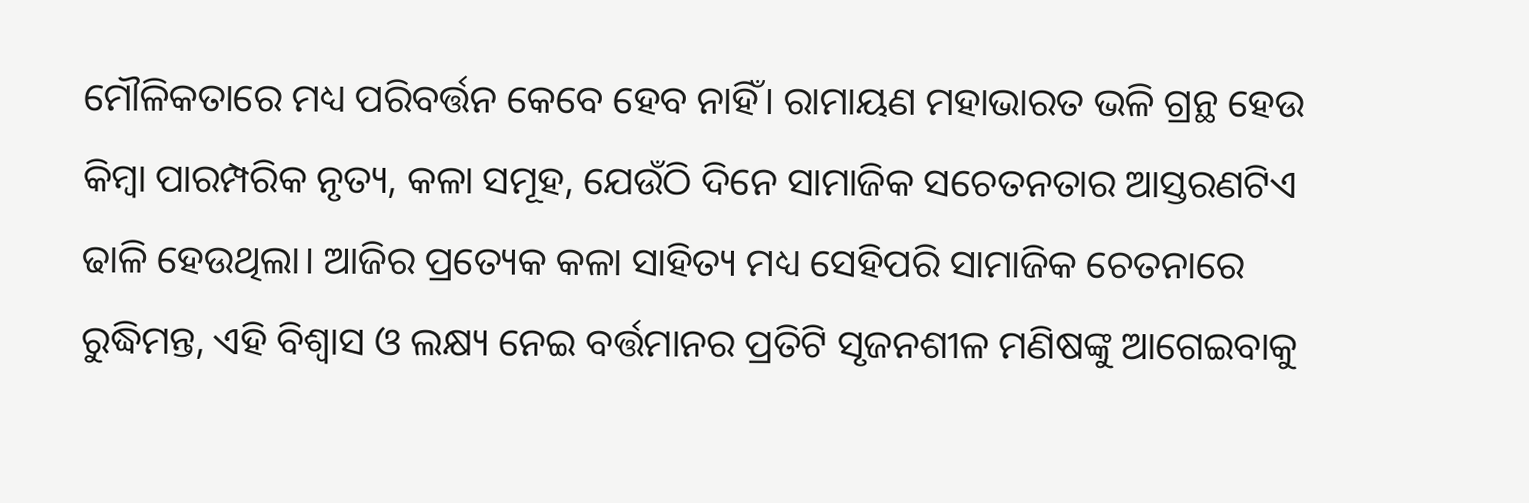ମୌଳିକତାରେ ମଧ୍ୟ ପରିବର୍ତ୍ତନ କେବେ ହେବ ନାହିଁ। ରାମାୟଣ ମହାଭାରତ ଭଳି ଗ୍ରନ୍ଥ ହେଉ କିମ୍ବା ପାରମ୍ପରିକ ନୃତ୍ୟ, କଳା ସମୂହ, ଯେଉଁଠି ଦିନେ ସାମାଜିକ ସଚେତନତାର ଆସ୍ତରଣଟିଏ ଢାଳି ହେଉଥିଲା। ଆଜିର ପ୍ରତ୍ୟେକ କଳା ସାହିତ୍ୟ ମଧ୍ୟ ସେହିପରି ସାମାଜିକ ଚେତନାରେ ରୁଦ୍ଧିମନ୍ତ, ଏହି ବିଶ୍ୱାସ ଓ ଲକ୍ଷ୍ୟ ନେଇ ବର୍ତ୍ତମାନର ପ୍ରତିଟି ସୃଜନଶୀଳ ମଣିଷଙ୍କୁ ଆଗେଇବାକୁ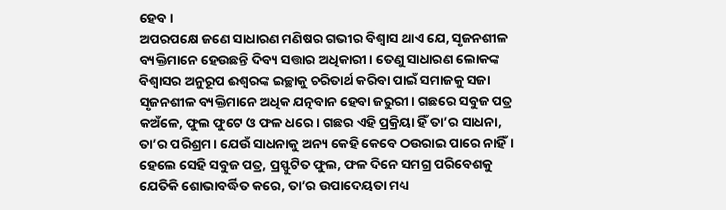ହେବ।
ଅପରପକ୍ଷେ ଜଣେ ସାଧାରଣ ମଣିଷର ଗଭୀର ବିଶ୍ୱାସ ଥାଏ ଯେ, ସୃଜନଶୀଳ ବ୍ୟକ୍ତିମାନେ ହେଉଛନ୍ତି ଦିବ୍ୟ ସତ୍ତାର ଅଧିକାରୀ। ତେଣୁ ସାଧାରଣ ଲୋକଙ୍କ ବିଶ୍ୱାସର ଅନୁରୂପ ଈଶ୍ୱରଙ୍କ ଇଚ୍ଛାକୁ ଚରିତାର୍ଥ କରିବା ପାଇଁ ସମାଜକୁ ସଜା ସୃଜନଶୀଳ ବ୍ୟକ୍ତିମାନେ ଅଧିକ ଯତ୍ନବାନ ହେବା ଜରୁରୀ। ଗଛରେ ସବୁଜ ପତ୍ର କଅଁଳେ, ଫୁଲ ଫୁଟେ ଓ ଫଳ ଧରେ। ଗଛର ଏହି ପ୍ରକ୍ରିୟା ହିଁ ତା’ର ସାଧନା, ତା’ର ପରିଶ୍ରମ। ଯେଉଁ ସାଧନାକୁ ଅନ୍ୟ କେହି କେବେ ଠଉରାଇ ପାରେ ନାହିଁ। ହେଲେ ସେହି ସବୁଜ ପତ୍ର, ପ୍ରସ୍ଫୁଟିତ ଫୁଲ, ଫଳ ଦିନେ ସମଗ୍ର ପରିବେଶକୁ ଯେତିକି ଶୋଭାବର୍ଦ୍ଧିତ କରେ, ତା’ର ଉପାଦେୟତା ମଧ୍ୟ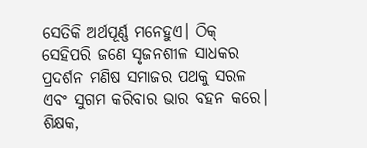ସେତିକି ଅର୍ଥପୂର୍ଣ୍ଣ ମନେହୁଏ। ଠିକ୍‌ ସେହିପରି ଜଣେ ସୃଜନଶୀଳ ସାଧକର ପ୍ରଦର୍ଶନ ମଣିଷ ସମାଜର ପଥକୁ ସରଳ ଏବଂ ସୁଗମ କରିବାର ଭାର ବହନ କରେ।
ଶିକ୍ଷକ,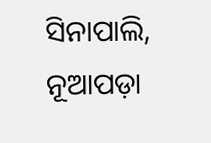ସିନାପାଲି, ନୂଆପଡ଼ା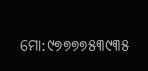ମୋ:୯୭୭୭୭୫୩୯୩୫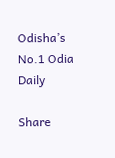Odisha’s No.1 Odia Daily

Share